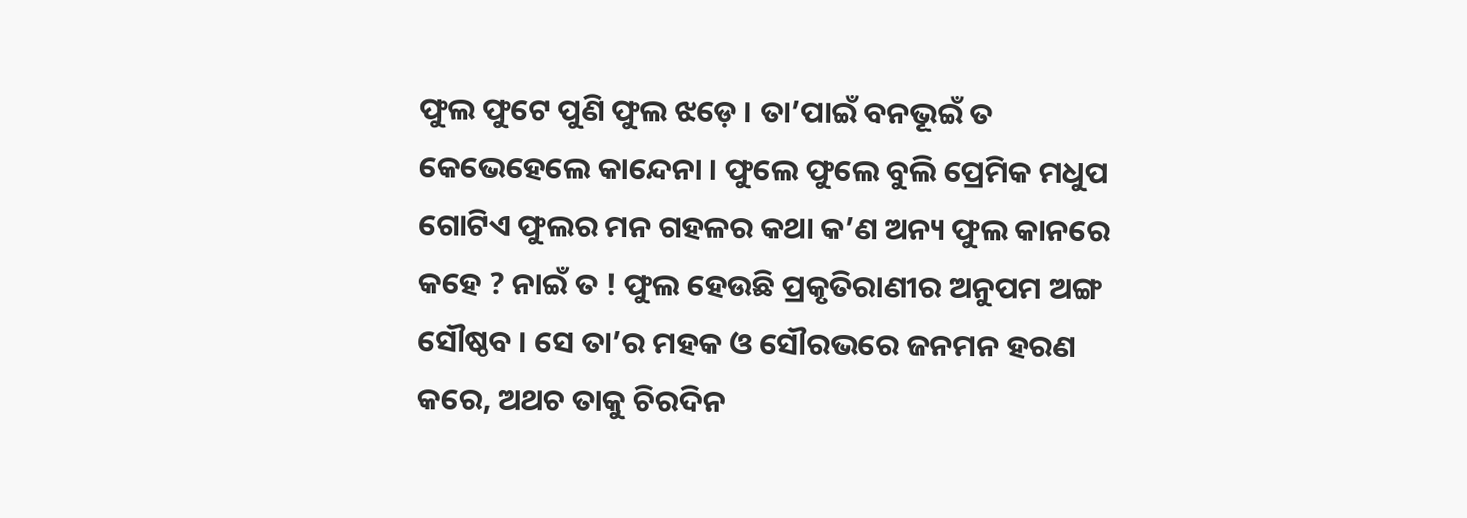ଫୁଲ ଫୁଟେ ପୁଣି ଫୁଲ ଝଡ଼େ । ତା’ପାଇଁ ବନଭୂଇଁ ତ କେଭେହେଲେ କାନ୍ଦେନା । ଫୁଲେ ଫୁଲେ ବୁଲି ପ୍ରେମିକ ମଧୁପ ଗୋଟିଏ ଫୁଲର ମନ ଗହଳର କଥା କ’ଣ ଅନ୍ୟ ଫୁଲ କାନରେ କହେ ? ନାଇଁ ତ ! ଫୁଲ ହେଉଛି ପ୍ରକୃତିରାଣୀର ଅନୁପମ ଅଙ୍ଗ ସୌଷ୍ଠବ । ସେ ତା’ର ମହକ ଓ ସୌରଭରେ ଜନମନ ହରଣ କରେ, ଅଥଚ ତାକୁ ଚିରଦିନ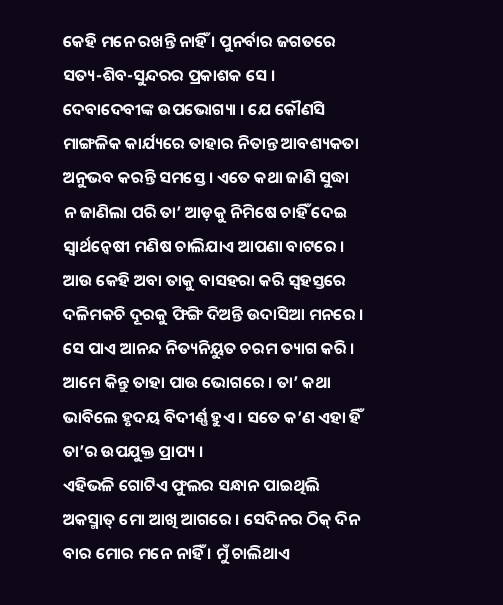କେହି ମନେ ରଖନ୍ତି ନାହିଁ । ପୁନର୍ବାର ଜଗତରେ ସତ୍ୟ-ଶିବ-ସୁନ୍ଦରର ପ୍ରକାଶକ ସେ । ଦେବାଦେବୀଙ୍କ ଉପଭୋଗ୍ୟା । ଯେ କୌଣସି ମାଙ୍ଗଳିକ କାର୍ଯ୍ୟରେ ତାହାର ନିତାନ୍ତ ଆବଶ୍ୟକତା ଅନୁଭବ କରନ୍ତି ସମସ୍ତେ । ଏତେ କଥା ଜାଣି ସୁଦ୍ଧା ନ ଜାଣିଲା ପରି ତା’ ଆଡ଼କୁ ନିମିଷେ ଚାହିଁ ଦେଇ ସ୍ୱାର୍ଥନ୍ୱେଷୀ ମଣିଷ ଚାଲିଯାଏ ଆପଣା ବାଟରେ । ଆଉ କେହି ଅବା ତାକୁ ବାସହରା କରି ସ୍ୱହସ୍ତରେ ଦଳିମକଚି ଦୂରକୁ ଫିଙ୍ଗି ଦିଅନ୍ତି ଉଦାସିଆ ମନରେ । ସେ ପାଏ ଆନନ୍ଦ ନିତ୍ୟନିୟୁତ ଚରମ ତ୍ୟାଗ କରି । ଆମେ କିନ୍ତୁ ତାହା ପାଉ ଭୋଗରେ । ତା’ କଥା ଭାବିଲେ ହୃଦୟ ବିଦୀର୍ଣ୍ଣ ହୁଏ । ସତେ କ’ଣ ଏହା ହିଁ ତା’ର ଉପଯୁକ୍ତ ପ୍ରାପ୍ୟ ।
ଏହିଭଳି ଗୋଟିଏ ଫୁଲର ସନ୍ଧାନ ପାଇଥିଲି ଅକସ୍ମାତ୍ ମୋ ଆଖି ଆଗରେ । ସେଦିନର ଠିକ୍ ଦିନ ବାର ମୋର ମନେ ନାହିଁ । ମୁଁ ଚାଲିଥାଏ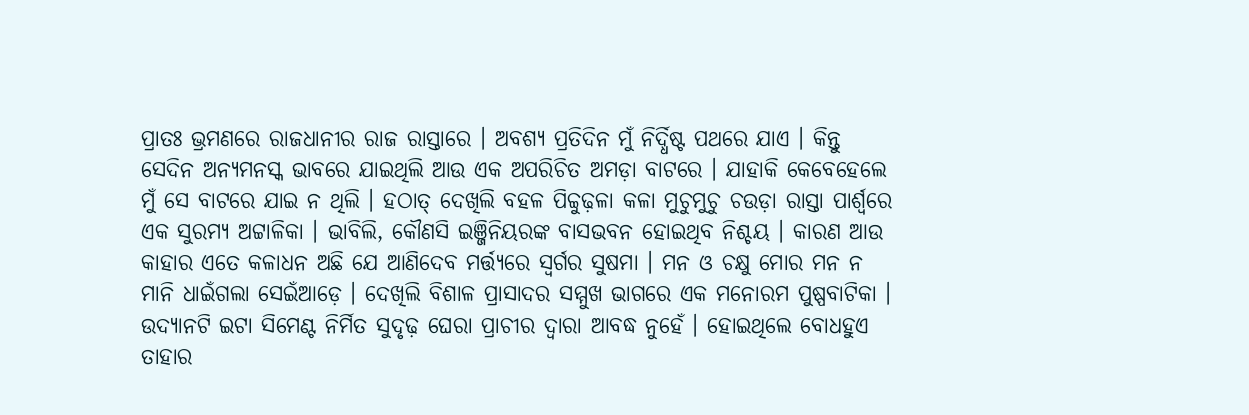ପ୍ରାତଃ ଭ୍ରମଣରେ ରାଜଧାନୀର ରାଜ ରାସ୍ତାରେ । ଅବଶ୍ୟ ପ୍ରତିଦିନ ମୁଁ ନିର୍ଦ୍ଧିଷ୍ଟ ପଥରେ ଯାଏ । କିନ୍ତୁ ସେଦିନ ଅନ୍ୟମନସ୍କ ଭାବରେ ଯାଇଥିଲି ଆଉ ଏକ ଅପରିଚିତ ଅମଡ଼ା ବାଟରେ । ଯାହାକି କେବେହେଲେ ମୁଁ ସେ ବାଟରେ ଯାଇ ନ ଥିଲି । ହଠାତ୍ ଦେଖିଲି ବହଳ ପିଚ୍ଚୁଢ଼ଳା କଳା ମୁଚୁମୁଚୁ ଚଉଡ଼ା ରାସ୍ତା ପାର୍ଶ୍ୱରେ ଏକ ସୁରମ୍ୟ ଅଟ୍ଟାଳିକା । ଭାବିଲି, କୌଣସି ଇଞ୍ଜିନିୟରଙ୍କ ବାସଭବନ ହୋଇଥିବ ନିଶ୍ଚୟ । କାରଣ ଆଉ କାହାର ଏତେ କଳାଧନ ଅଛି ଯେ ଆଣିଦେବ ମର୍ତ୍ତ୍ୟରେ ସ୍ୱର୍ଗର ସୁଷମା । ମନ ଓ ଚକ୍ଷୁ ମୋର ମନ ନ ମାନି ଧାଇଁଗଲା ସେଇଁଆଡ଼େ । ଦେଖିଲି ବିଶାଳ ପ୍ରାସାଦର ସମ୍ମୁଖ ଭାଗରେ ଏକ ମନୋରମ ପୁଷ୍ପବାଟିକା । ଉଦ୍ୟାନଟି ଇଟା ସିମେଣ୍ଟ ନିର୍ମିତ ସୁଦୃଢ଼ ଘେରା ପ୍ରାଚୀର ଦ୍ୱାରା ଆବଦ୍ଧ ନୁହେଁ । ହୋଇଥିଲେ ବୋଧହୁଏ ତାହାର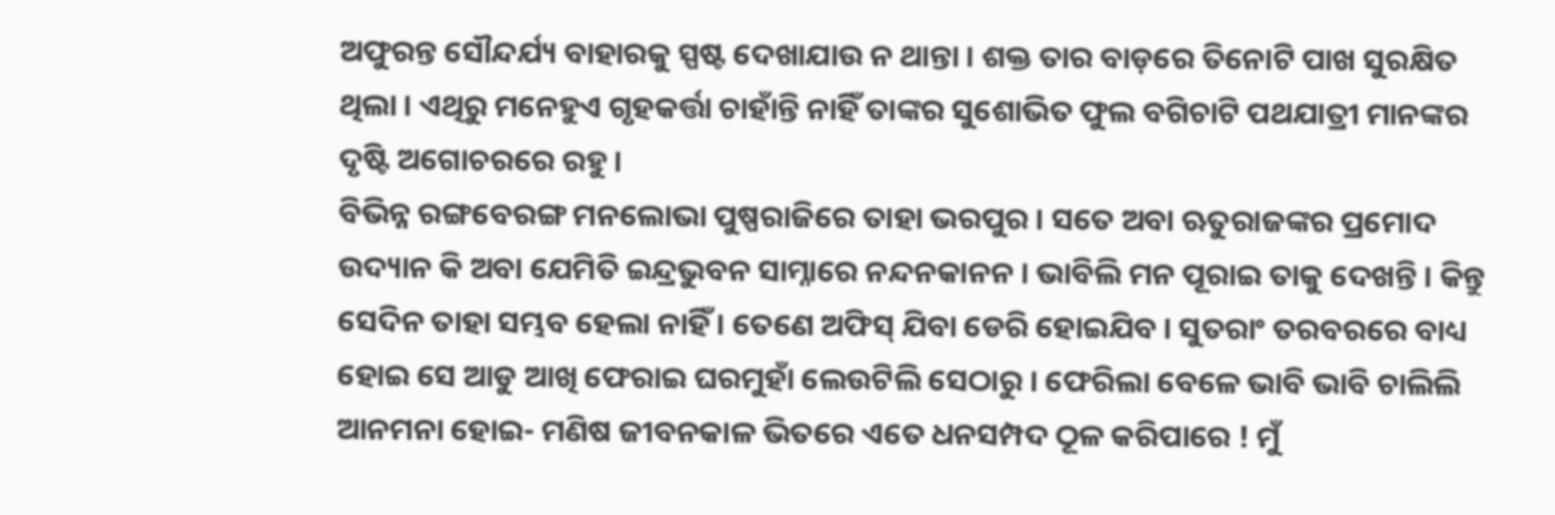ଅଫୁରନ୍ତ ସୌନ୍ଦର୍ଯ୍ୟ ବାହାରକୁ ସ୍ପଷ୍ଟ ଦେଖାଯାଉ ନ ଥାନ୍ତା । ଶକ୍ତ ତାର ବାଡ଼ରେ ତିନୋଟି ପାଖ ସୁରକ୍ଷିତ ଥିଲା । ଏଥିରୁ ମନେହୁଏ ଗୃହକର୍ତ୍ତା ଚାହାଁନ୍ତି ନାହିଁ ତାଙ୍କର ସୁଶୋଭିତ ଫୁଲ ବଗିଚାଟି ପଥଯାତ୍ରୀ ମାନଙ୍କର ଦୃଷ୍ଟି ଅଗୋଚରରେ ରହୁ ।
ବିଭିନ୍ନ ରଙ୍ଗବେରଙ୍ଗ ମନଲୋଭା ପୁଷ୍ପରାଜିରେ ତାହା ଭରପୁର । ସତେ ଅବା ଋତୁରାଜଙ୍କର ପ୍ରମୋଦ ଉଦ୍ୟାନ କି ଅବା ଯେମିତି ଇନ୍ଦ୍ରଭୁବନ ସାମ୍ନାରେ ନନ୍ଦନକାନନ । ଭାବିଲି ମନ ପୂରାଇ ତାକୁ ଦେଖନ୍ତି । କିନ୍ତୁ ସେଦିନ ତାହା ସମ୍ଭବ ହେଲା ନାହିଁ । ତେଣେ ଅଫିସ୍ ଯିବା ଡେରି ହୋଇଯିବ । ସୁତରାଂ ତରବରରେ ବାଧ୍ୟ ହୋଇ ସେ ଆଡୁ ଆଖି ଫେରାଇ ଘରମୁହାଁ ଲେଉଟିଲି ସେଠାରୁ । ଫେରିଲା ବେଳେ ଭାବି ଭାବି ଚାଲିଲି ଆନମନା ହୋଇ- ମଣିଷ ଜୀବନକାଳ ଭିତରେ ଏତେ ଧନସମ୍ପଦ ଠୂଳ କରିପାରେ ! ମୁଁ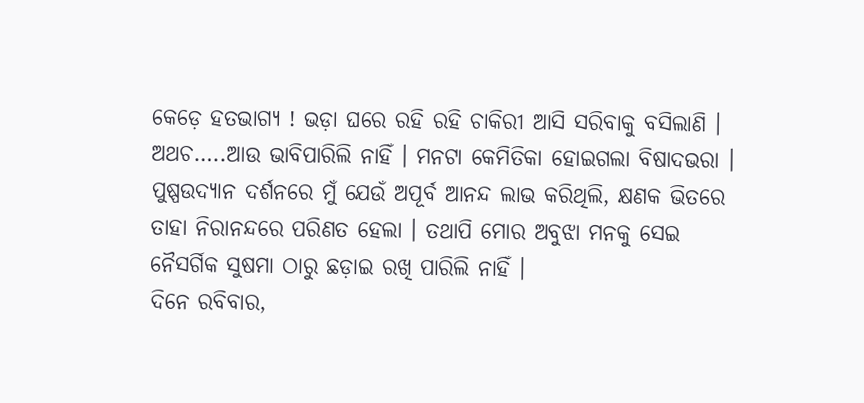କେଡ଼େ ହତଭାଗ୍ୟ ! ଭଡ଼ା ଘରେ ରହି ରହି ଚାକିରୀ ଆସି ସରିବାକୁ ବସିଲାଣି । ଅଥଚ…..ଆଉ ଭାବିପାରିଲି ନାହିଁ । ମନଟା କେମିତିକା ହୋଇଗଲା ବିଷାଦଭରା । ପୁଷ୍ପଉଦ୍ୟାନ ଦର୍ଶନରେ ମୁଁ ଯେଉଁ ଅପୂର୍ବ ଆନନ୍ଦ ଲାଭ କରିଥିଲି, କ୍ଷଣକ ଭିତରେ ତାହା ନିରାନନ୍ଦରେ ପରିଣତ ହେଲା । ତଥାପି ମୋର ଅବୁଝା ମନକୁ ସେଇ ନୈସର୍ଗିକ ସୁଷମା ଠାରୁ ଛଡ଼ାଇ ରଖି ପାରିଲି ନାହିଁ ।
ଦିନେ ରବିବାର,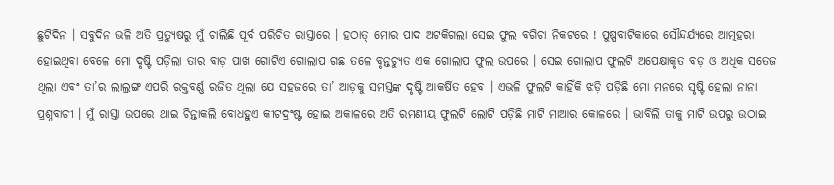ଛୁଟିଦିନ । ସବୁଦିନ ଭଳି ଅତି ପ୍ରତ୍ୟୁଷରୁ ମୁଁ ଚାଲିଛି ପୂର୍ବ ପରିଚିତ ରାସ୍ତାରେ । ହଠାତ୍ ମୋର ପାଦ ଅଟକିଗଲା ସେଇ ଫୁଲ ବଗିଚା ନିକଟରେ ! ପୁଷ୍ପବାଟିକାରେ ସୌନ୍ଦର୍ଯ୍ୟରେ ଆତ୍ମହରା ହୋଇଥିବା ବେଳେ ମୋ ଦୃଷ୍ଟି ପଡ଼ିଲା ତାର ବାଡ଼ ପାଖ ଗୋଟିଏ ଗୋଲାପ ଗଛ ତଳେ ବୃନ୍ତଚ୍ୟୁତ ଏକ ଗୋଲାପ ଫୁଲ ଉପରେ । ସେଇ ଗୋଲାପ ଫୁଲଟି ଅପେକ୍ଷାକୃତ ବଡ଼ ଓ ଅଧିକ ସତେଜ ଥିଲା ଏବଂ ତା’ର ଲାଲ୍ରଙ୍ଗ ଏପରି ରକ୍ତବର୍ଣ୍ଣ ରଜିତ ଥିଲା ଯେ ସହଜରେ ତା’ ଆଡ଼କୁ ସମସ୍ତଙ୍କ ଦୃଷ୍ଟି ଆକର୍ଷିତ ହେବ । ଏଭଳି ଫୁଲଟି କାହିଁକି ଝଡ଼ି ପଡ଼ିଛି ମୋ ମନରେ ସୃଷ୍ଟି ହେଲା ନାନା ପ୍ରଶ୍ନବାଚୀ । ମୁଁ ରାସ୍ତା ଉପରେ ଥାଇ ଚିନ୍ତାକଲି ବୋଧହୁଏ କୀଟଦ୍ରଂଷ୍ଟ ହୋଇ ଅକାଳରେ ଅତି ରମଣୀୟ ଫୁଲଟି ଲୋଟି ପଡ଼ିଛି ମାଟି ମାଆର କୋଳରେ । ଭାବିଲି ତାକୁ ମାଟି ଉପରୁ ଉଠାଇ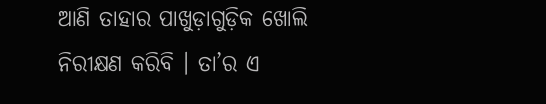ଆଣି ତାହାର ପାଖୁଡ଼ାଗୁଡ଼ିକ ଖୋଲି ନିରୀକ୍ଷଣ କରିବି । ତା’ର ଏ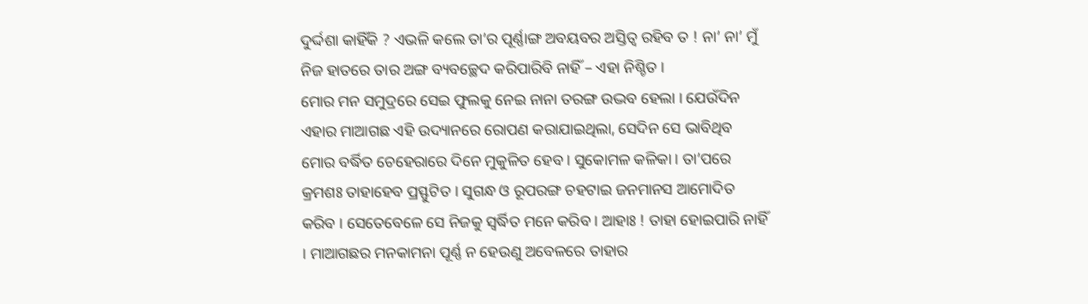ଦୁର୍ଦ୍ଦଶା କାହିଁକି ? ଏଭଳି କଲେ ତା’ର ପୂର୍ଣ୍ଣାଙ୍ଗ ଅବୟବର ଅସ୍ତିତ୍ୱ ରହିବ ତ ! ନା’ ନା’ ମୁଁ ନିଜ ହାତରେ ତାର ଅଙ୍ଗ ବ୍ୟବଚ୍ଛେଦ କରିପାରିବି ନାହିଁ – ଏହା ନିଶ୍ଚିତ ।
ମୋର ମନ ସମୁଦ୍ରରେ ସେଇ ଫୁଲକୁ ନେଇ ନାନା ତରଙ୍ଗ ଉଦ୍ଭବ ହେଲା । ଯେଉଁଦିନ ଏହାର ମାଆଗଛ ଏହି ଉଦ୍ୟାନରେ ରୋପଣ କରାଯାଇଥିଲା, ସେଦିନ ସେ ଭାବିଥିବ ମୋର ବର୍ଦ୍ଧିତ ଚେହେରାରେ ଦିନେ ମୁକୁଳିତ ହେବ । ସୁକୋମଳ କଳିକା । ତା’ପରେ କ୍ରମଶଃ ତାହାହେବ ପ୍ରସ୍ଫୁଟିତ । ସୁଗନ୍ଧ ଓ ରୂପରଙ୍ଗ ଚହଟାଇ ଜନମାନସ ଆମୋଦିତ କରିବ । ସେତେବେଳେ ସେ ନିଜକୁ ସ୍ୱର୍ଦ୍ଧିତ ମନେ କରିବ । ଆହାଃ ! ତାହା ହୋଇପାରି ନାହିଁ । ମାଆଗଛର ମନକାମନା ପୂର୍ଣ୍ଣ ନ ହେଉଣୁ ଅବେଳରେ ତାହାର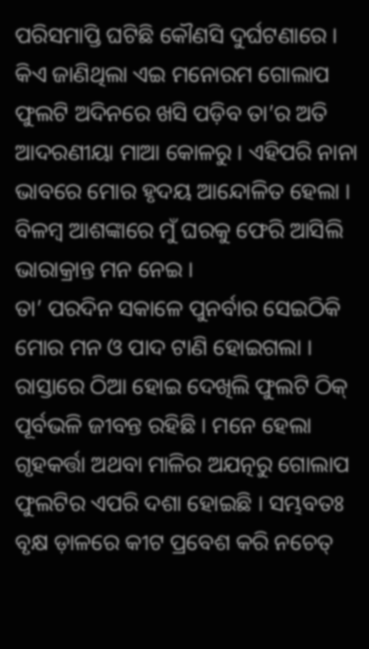ପରିସମାପ୍ତି ଘଟିଛି କୌଣସି ଦୁର୍ଘଟଣାରେ । କିଏ ଜାଣିଥିଲା ଏଇ ମନୋରମ ଗୋଲାପ ଫୁଲଟି ଅଦିନରେ ଖସି ପଡ଼ିବ ତା’ର ଅତି ଆଦରଣୀୟା ମାଆ କୋଳରୁ । ଏହିପରି ନାନା ଭାବରେ ମୋର ହୃଦୟ ଆନ୍ଦୋଳିତ ହେଲା । ବିଳମ୍ୱ ଆଶଙ୍କାରେ ମୁଁ ଘରକୁ ଫେରି ଆସିଲି ଭାରାକ୍ରାନ୍ତ ମନ ନେଇ ।
ତା’ ପରଦିନ ସକାଳେ ପୁନର୍ବାର ସେଇଠିକି ମୋର ମନ ଓ ପାଦ ଟାଣି ହୋଇଗଲା । ରାସ୍ତାରେ ଠିଆ ହୋଇ ଦେଖିଲି ଫୁଲଟି ଠିକ୍ ପୂର୍ବଭଳି ଜୀବନ୍ତ ରହିଛି । ମନେ ହେଲା ଗୃହକର୍ତ୍ତା ଅଥବା ମାଳିର ଅଯତ୍ନରୁ ଗୋଲାପ ଫୁଲଟିର ଏପରି ଦଶା ହୋଇଛି । ସମ୍ଭବତଃ ବୃକ୍ଷ ଡ଼ାଳରେ କୀଟ ପ୍ରବେଶ କରି ନଚେତ୍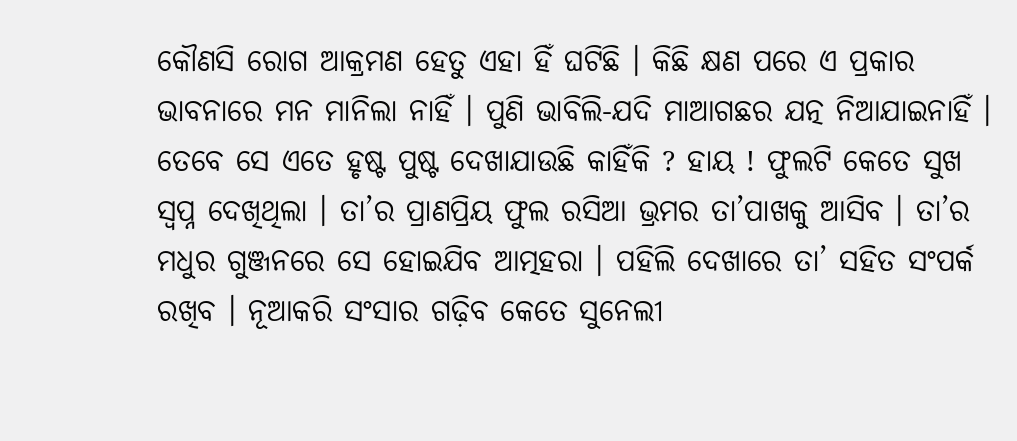କୌଣସି ରୋଗ ଆକ୍ରମଣ ହେତୁ ଏହା ହିଁ ଘଟିଛି । କିଛି କ୍ଷଣ ପରେ ଏ ପ୍ରକାର ଭାବନାରେ ମନ ମାନିଲା ନାହିଁ । ପୁଣି ଭାବିଲି-ଯଦି ମାଆଗଛର ଯତ୍ନ ନିଆଯାଇନାହିଁ । ତେବେ ସେ ଏତେ ହୃଷ୍ଟ ପୁଷ୍ଟ ଦେଖାଯାଉଛି କାହିଁକି ? ହାୟ ! ଫୁଲଟି କେତେ ସୁଖ ସ୍ୱପ୍ନ ଦେଖିଥିଲା । ତା’ର ପ୍ରାଣପ୍ରିୟ ଫୁଲ ରସିଆ ଭ୍ରମର ତା’ପାଖକୁ ଆସିବ । ତା’ର ମଧୁର ଗୁଞ୍ଜନରେ ସେ ହୋଇଯିବ ଆତ୍ମହରା । ପହିଲି ଦେଖାରେ ତା’ ସହିତ ସଂପର୍କ ରଖିବ । ନୂଆକରି ସଂସାର ଗଢ଼ିବ କେତେ ସୁନେଲୀ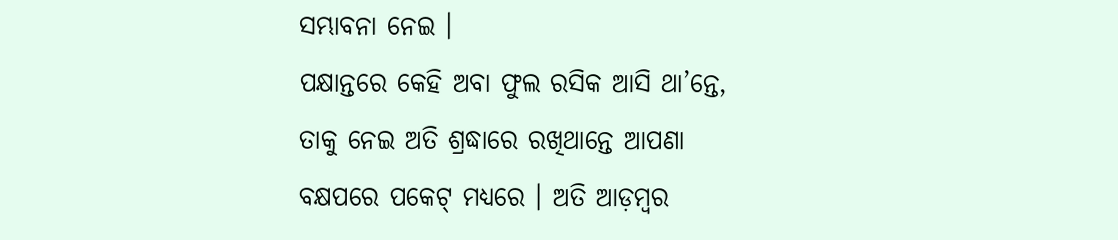ସମ୍ଭାବନା ନେଇ ।
ପକ୍ଷାନ୍ତରେ କେହି ଅବା ଫୁଲ ରସିକ ଆସି ଥା’ନ୍ତେ, ତାକୁ ନେଇ ଅତି ଶ୍ରଦ୍ଧାରେ ରଖିଥାନ୍ତେ ଆପଣା ବକ୍ଷପରେ ପକେଟ୍ ମଧ୍ୟରେ । ଅତି ଆଡ଼ମ୍ୱର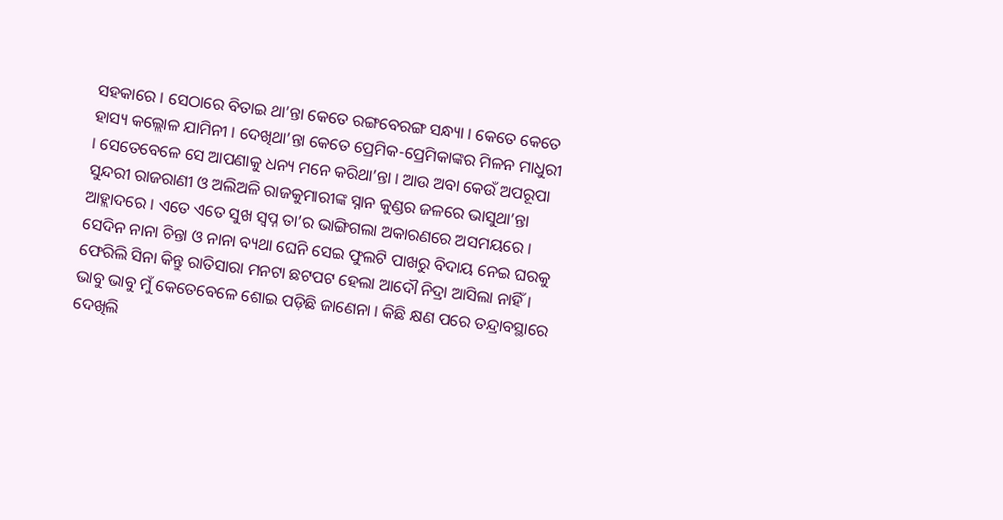ସହକାରେ । ସେଠାରେ ବିତାଇ ଥା’ନ୍ତା କେତେ ରଙ୍ଗବେରଙ୍ଗ ସନ୍ଧ୍ୟା । କେତେ କେତେ ହାସ୍ୟ କଲ୍ଲୋଳ ଯାମିନୀ । ଦେଖିଥା’ନ୍ତା କେତେ ପ୍ରେମିକ-ପ୍ରେମିକାଙ୍କର ମିଳନ ମାଧୁରୀ । ସେତେବେଳେ ସେ ଆପଣାକୁ ଧନ୍ୟ ମନେ କରିଥା’ନ୍ତା । ଆଉ ଅବା କେଉଁ ଅପରୂପା ସୁନ୍ଦରୀ ରାଜରାଣୀ ଓ ଅଲିଅଳି ରାଜକୁମାରୀଙ୍କ ସ୍ନାନ କୁଣ୍ଡର ଜଳରେ ଭାସୁଥା’ନ୍ତା ଆହ୍ଲାଦରେ । ଏତେ ଏତେ ସୁଖ ସ୍ୱପ୍ନ ତା’ର ଭାଙ୍ଗିଗଲା ଅକାରଣରେ ଅସମୟରେ । ସେଦିନ ନାନା ଚିନ୍ତା ଓ ନାନା ବ୍ୟଥା ଘେନି ସେଇ ଫୁଲଟି ପାଖରୁ ବିଦାୟ ନେଇ ଘରକୁ ଫେରିଲି ସିନା କିନ୍ତୁ ରାତିସାରା ମନଟା ଛଟପଟ ହେଲା ଆଦୌ ନିଦ୍ରା ଆସିଲା ନାହିଁ । ଭାବୁ ଭାବୁ ମୁଁ କେତେବେଳେ ଶୋଇ ପଡ଼ିଛି ଜାଣେନା । କିଛି କ୍ଷଣ ପରେ ତନ୍ଦ୍ରାବସ୍ଥାରେ ଦେଖିଲି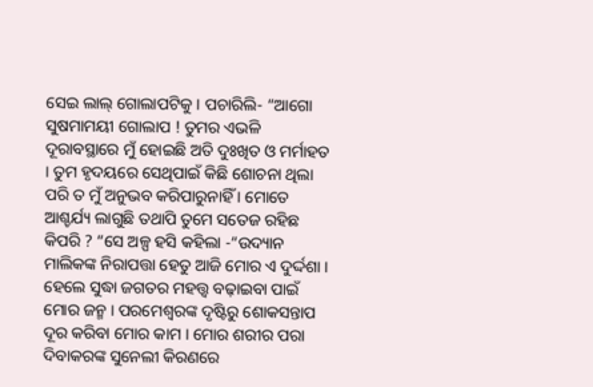ସେଇ ଲାଲ୍ ଗୋଲାପଟିକୁ । ପଚାରିଲି- “ଆଗୋ ସୁଷମାମୟୀ ଗୋଲାପ ! ତୁମର ଏଭଳି ଦୂରାବସ୍ଥାରେ ମୁଁ ହୋଇଛି ଅତି ଦୁଃଖିତ ଓ ମର୍ମାହତ । ତୁମ ହୃଦୟରେ ସେଥିପାଇଁ କିଛି ଶୋଚନା ଥିଲା ପରି ତ ମୁଁ ଅନୁଭବ କରିପାରୁନାହିଁ । ମୋତେ ଆଶ୍ଚର୍ଯ୍ୟ ଲାଗୁଛି ତଥାପି ତୁମେ ସତେଜ ରହିଛ କିପରି ? “ସେ ଅଳ୍ପ ହସି କହିଲା -“ଉଦ୍ୟାନ ମାଲିକଙ୍କ ନିରାପତ୍ତା ହେତୁ ଆଜି ମୋର ଏ ଦୁର୍ଦ୍ଦଶା । ହେଲେ ସୁଦ୍ଧା ଜଗତର ମହତ୍ତ୍ୱ ବଢ଼ାଇବା ପାଇଁ ମୋର ଜନ୍ମ । ପରମେଶ୍ୱରଙ୍କ ଦୃଷ୍ଟିରୁ ଶୋକସନ୍ତାପ ଦୂର କରିବା ମୋର କାମ । ମୋର ଶରୀର ପରା ଦିବାକରଙ୍କ ସୁନେଲୀ କିରଣରେ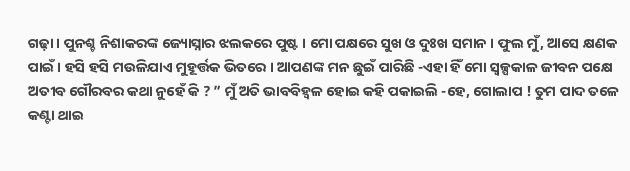ଗଢ଼ା । ପୁନଶ୍ଚ ନିଶାକରଙ୍କ ଜ୍ୟୋସ୍ନାର ଝଲକରେ ପୁଷ୍ଟ । ମୋ ପକ୍ଷରେ ସୁଖ ଓ ଦୁଃଖ ସମାନ । ଫୁଲ ମୁଁ, ଆସେ କ୍ଷଣକ ପାଇଁ । ହସି ହସି ମଉଳିଯାଏ ମୁହୂର୍ତ୍ତକ ଭିତରେ । ଆପଣଙ୍କ ମନ ଛୁଇଁ ପାରିଛି -ଏହା ହିଁ ମୋ ସ୍ୱଳ୍ପକାଳ ଜୀବନ ପକ୍ଷେ ଅତୀବ ଗୌରବର କଥା ନୁହେଁ କି ? ” ମୁଁ ଅତି ଭାବବିହ୍ୱଳ ହୋଇ କହି ପକାଇଲି -ହେ, ଗୋଲାପ ! ତୁମ ପାଦ ତଳେ କଣ୍ଟା ଥାଇ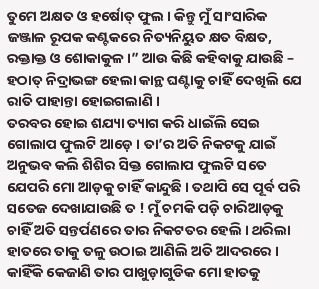ତୁମେ ଅକ୍ଷତ ଓ ହର୍ଷୋତ୍ ଫୁଲ । କିନ୍ତୁ ମୁଁ ସାଂସାରିକ ଜଞ୍ଜାଳ ରୂପକ କଣ୍ଟକରେ ନିତ୍ୟନିୟୁତ କ୍ଷତ ବିକ୍ଷତ, ରକ୍ତାକ୍ତ ଓ ଶୋକାକୁଳ ।” ଆଉ କିଛି କହିବାକୁ ଯାଉଛି – ହଠାତ୍ ନିଦ୍ରାଭଙ୍ଗ ହେଲା କାନ୍ଥ ଘଣ୍ଟାକୁ ଚାହିଁ ଦେଖିଲି ଯେ ରାତି ପାହାନ୍ତା ହୋଇଗଲାଣି ।
ତରବର ହୋଇ ଶଯ୍ୟା ତ୍ୟାଗ କରି ଧାଇଁଲି ସେଇ ଗୋଲାପ ଫୁଲଟି ଆଡ଼େ । ତା’ର ଅତି ନିକଟକୁ ଯାଇଁ ଅନୁଭବ କଲି ଶିଶିର ସିକ୍ତ ଗୋଲାପ ଫୁଲଟି ସତେ ଯେପରି ମୋ ଆଡ଼କୁ ଚାହିଁ କାନ୍ଦୁଛି । ତଥାପି ସେ ପୂର୍ବ ପରି ସତେଜ ଦେଖାଯାଉଛି ତ ! ମୁଁ ଚମକି ପଡ଼ି ଚାରିଆଡ଼କୁ ଚାହିଁ ଅତି ସନ୍ତର୍ପଣରେ ତାର ନିକଟତର ହେଲି । ଥରିଲା ହାତରେ ତାକୁ ତଳୁ ଉଠାଇ ଆଣିଲି ଅତି ଆଦରରେ । କାହିଁକି କେଜାଣି ତାର ପାଖୁଡ଼ାଗୁଡିକ ମୋ ହାତକୁ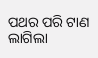ପଥର ପରି ଟାଣ ଲାଗିଲା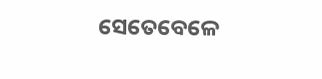ସେତେବେଳେ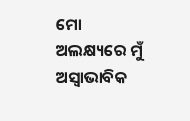ମୋ ଅଲକ୍ଷ୍ୟରେ ମୁଁ ଅସ୍ୱାଭାବିକ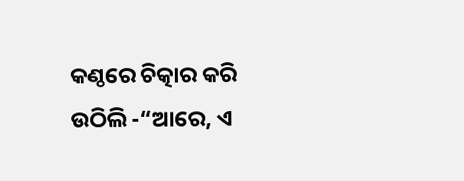କଣ୍ଠରେ ଚିତ୍କାର କରି ଉଠିଲି -“ଆରେ, ଏ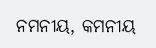ନମନୀୟ, କମନୀୟ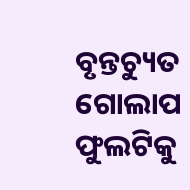ବୃନ୍ତଚ୍ୟୁତ ଗୋଲାପ ଫୁଲଟିକୁ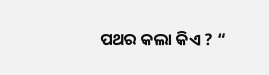ପଥର କଲା କିଏ ? “